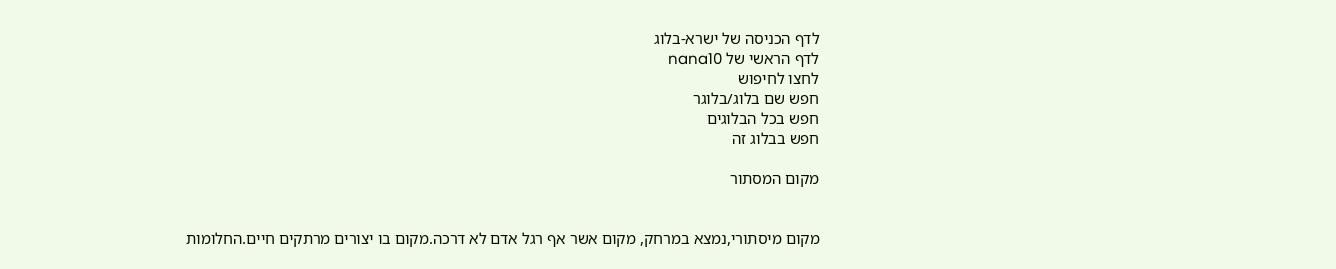לדף הכניסה של ישרא-בלוג
לדף הראשי של nana10
לחצו לחיפוש
חפש שם בלוג/בלוגר
חפש בכל הבלוגים
חפש בבלוג זה

מקום המסתור


מקום מיסתורי,נמצא במרחק, מקום אשר אף רגל אדם לא דרכה.מקום בו יצורים מרתקים חיים.החלומות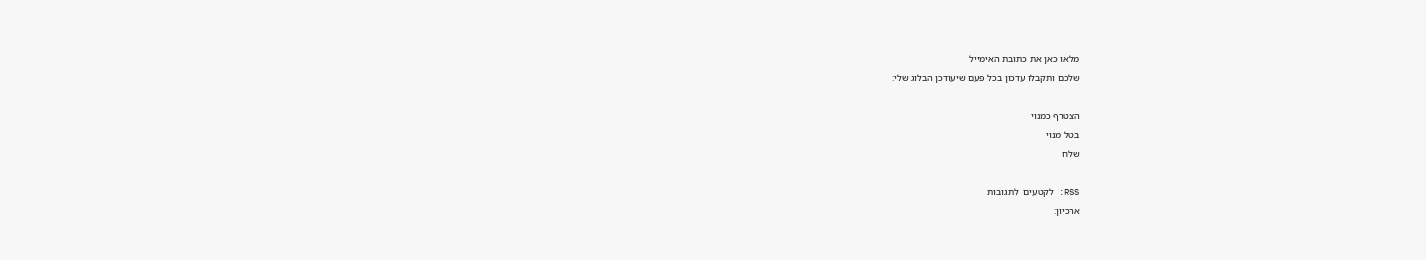מלאו כאן את כתובת האימייל
שלכם ותקבלו עדכון בכל פעם שיעודכן הבלוג שלי:

הצטרף כמנוי
בטל מנוי
שלח

RSS: לקטעים  לתגובות
ארכיון: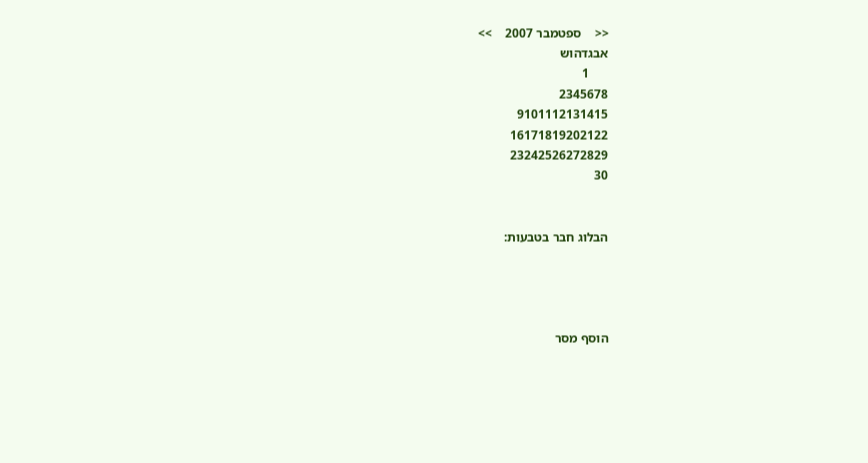<<    ספטמבר 2007    >>
אבגדהוש
      1
2345678
9101112131415
16171819202122
23242526272829
30


הבלוג חבר בטבעות:




הוסף מסר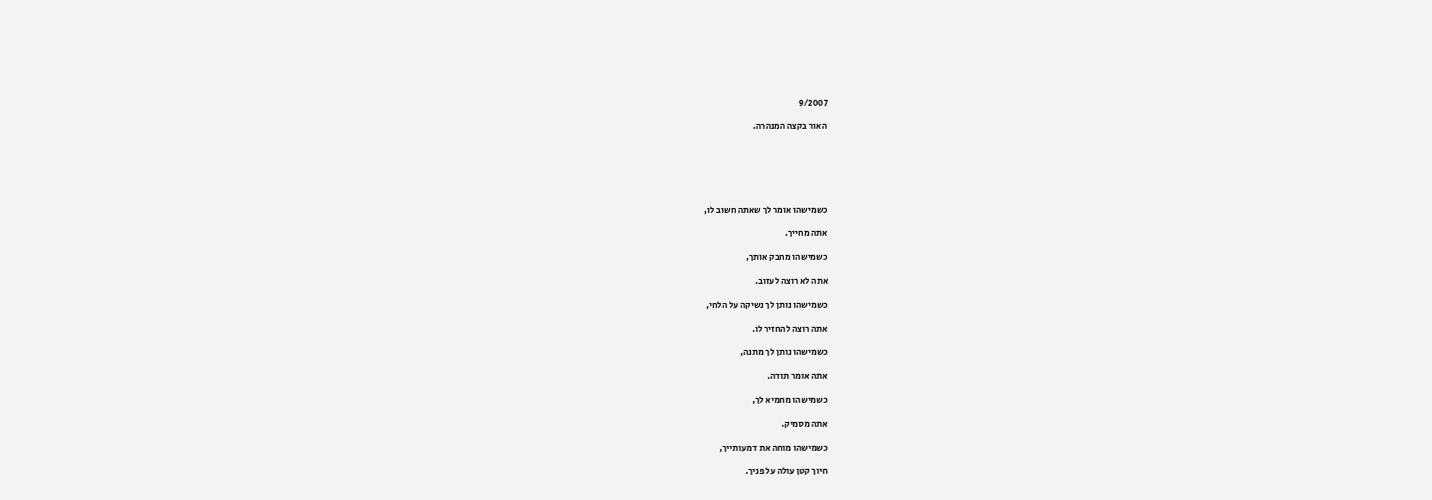9/2007

האור בקצה המנהרה.






כשמישהו אומר לך שאתה חשוב לו,

אתה מחייך.

כשמישהו מחבק אותך,

אתה לא רוצה לעזוב.

כשמישהו נותן לך נשיקה על הלחי,

אתה רוצה להחזיר לו.

כשמישהו נותן לך מתנה,

אתה אומר תודה.

כשמישהו מחמיא לך,

אתה מסמיק.

כשמישהו מוחה את דמעותייך,

חיוך קטן עולה על פניך.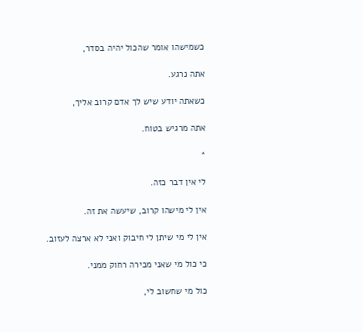כשמישהו אומר שהכול יהיה בסדר,

אתה נרגע.

כשאתה יודע שיש לך אדם קרוב אליך,

אתה מרגיש בטוח.

*

לי אין דבר כזה.

אין לי מישהו קרוב, שיעשה את זה.

אין לי מי שיתן לי חיבוק ואני לא ארצה לעזוב.

כי כול מי שאני מכירה רחוק ממני.

כול מי שחשוב לי,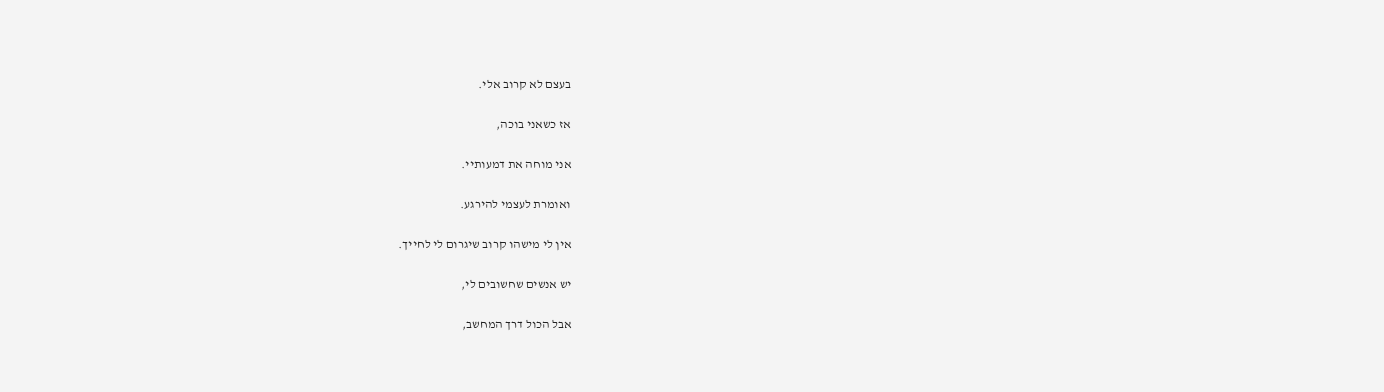בעצם לא קרוב אלי.

אז כשאני בוכה,

אני מוחה את דמעותיי.

ואומרת לעצמי להירגע.

אין לי מישהו קרוב שיגרום לי לחייך.

יש אנשים שחשובים לי,

אבל הכול דרך המחשב,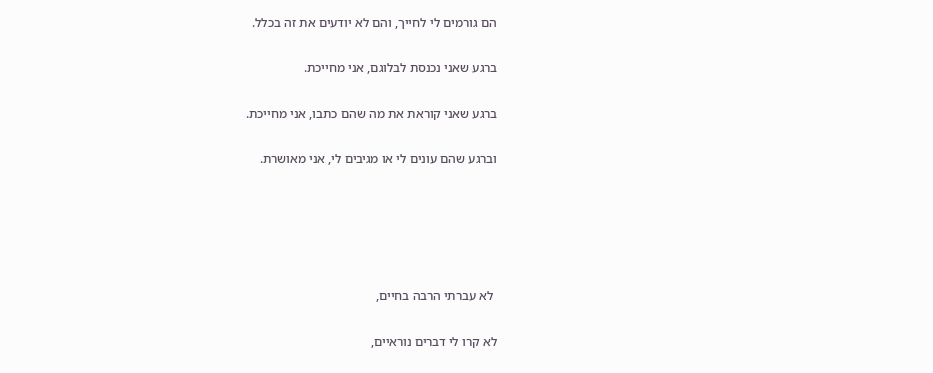הם גורמים לי לחייך, והם לא יודעים את זה בכלל.

ברגע שאני נכנסת לבלוגם, אני מחייכת.

ברגע שאני קוראת את מה שהם כתבו, אני מחייכת.

וברגע שהם עונים לי או מגיבים לי, אני מאושרת.





 לא עברתי הרבה בחיים,

לא קרו לי דברים נוראיים,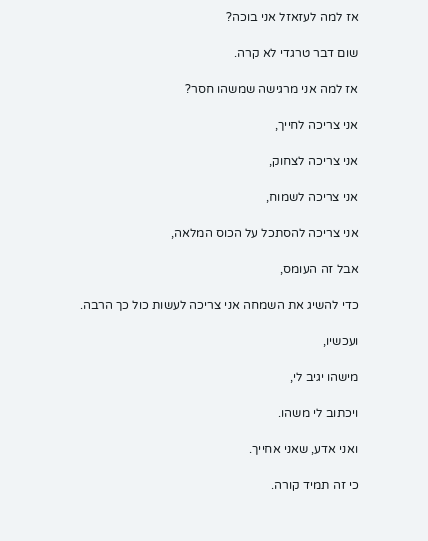אז למה לעזאזל אני בוכה?

שום דבר טרגדי לא קרה.

אז למה אני מרגישה שמשהו חסר?

אני צריכה לחייך,

אני צריכה לצחוק,

אני צריכה לשמוח,

אני צריכה להסתכל על הכוס המלאה,

אבל זה העומס,

כדי להשיג את השמחה אני צריכה לעשות כול כך הרבה.

ועכשיו,

מישהו יגיב לי,

ויכתוב לי משהו.

ואני אדע, שאני אחייך.

כי זה תמיד קורה.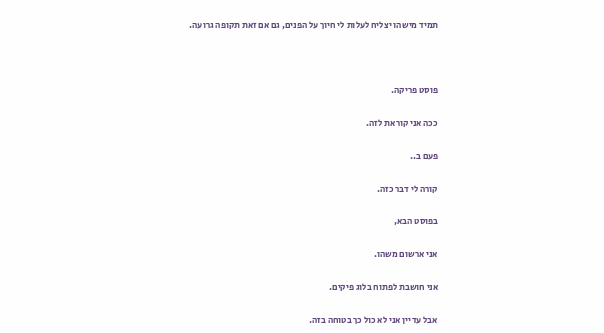תמיד מישהו יצליח לעלות לי חיוך על הפנים, גם אם זאת תקופה גרועה.



פוסט פריקה.

ככה אני קוראת לזה.

פעם ב..

קורה לי דבר כזה.

בפוסט הבא,

אני ארשום משהו.

אני חושבת לפתוח בלוג פיקים.

אבל עדיין אני לא כול כך בטוחה בזה.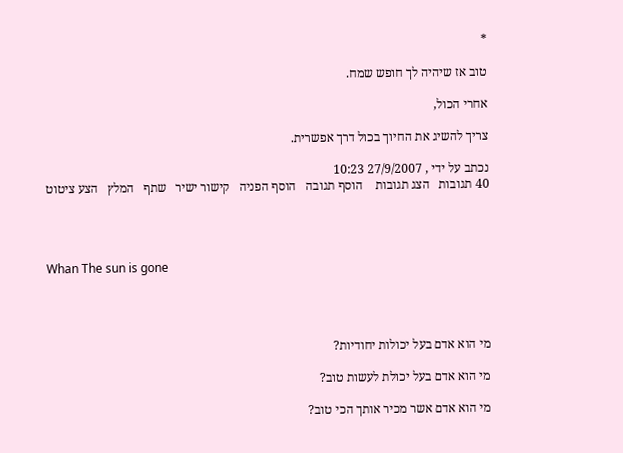*

טוב אז שיהיה לך חופש שמח.

אחרי הכול,

צריך להשיג את החיוך בכול דרך אפשרית.

נכתב על ידי , 27/9/2007 10:23
40 תגובות   הצג תגובות    הוסף תגובה   הוסף הפניה   קישור ישיר   שתף   המלץ   הצע ציטוט




Whan The sun is gone




מי הוא אדם בעל יכולות יחודיות?

מי הוא אדם בעל יכולת לעשות טוב?

מי הוא אדם אשר מכיר אותך הכי טוב?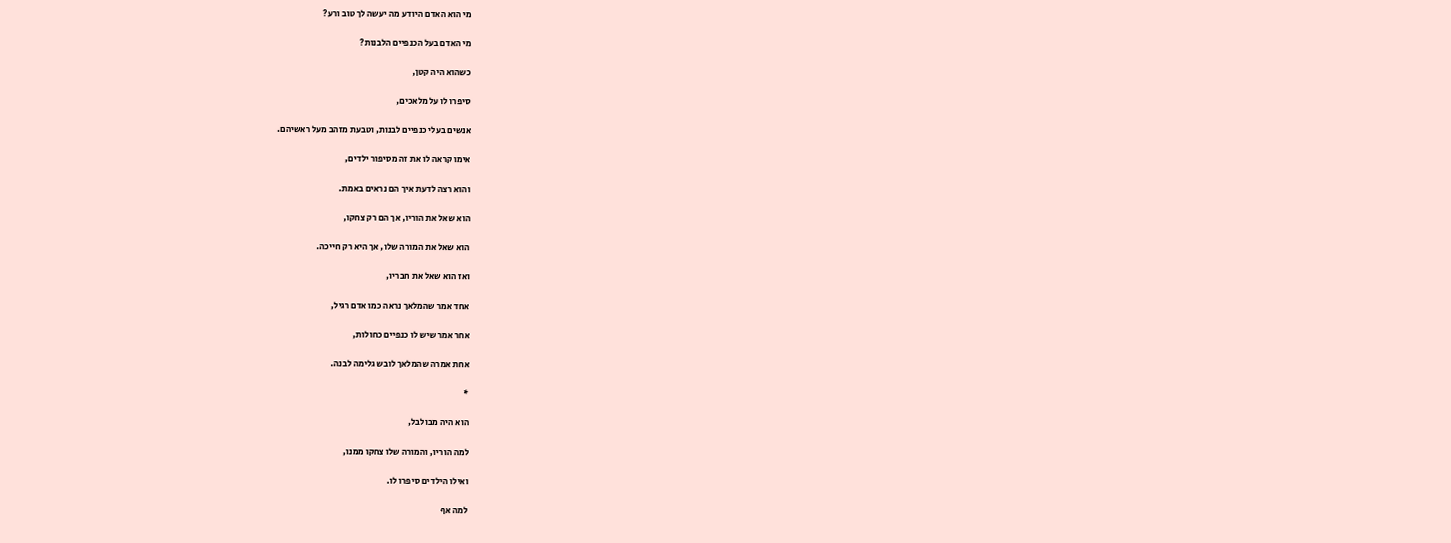מי הוא האדם היודע מה יעשה לך טוב ורע?

מי האדם בעל הכנפיים הלבנות?

כשהוא היה קטן,

סיפרו לו על מלאכים,

אנשים בעלי כנפיים לבנות, וטבעת מזהב מעל ראשיהם.

אימו קראה לו את זה מסיפור ילדים,

והוא רצה לדעת איך הם נראים באמת.

הוא שאל את הוריו, אך הם רק צחקו,

הוא שאל את המורה שלו, אך היא רק חייכה.

ואז הוא שאל את חבריו,

אחד אמר שהמלאך נראה כמו אדם רגיל,

אחר אמר שיש לו כנפיים כחולות,

אחת אמרה שהמלאך לובש גלימה לבנה.

*

הוא היה מבולבל,

למה הוריו, והמורה שלו צחקו ממנו,

ואילו הילדים סיפרו לו.

למה אף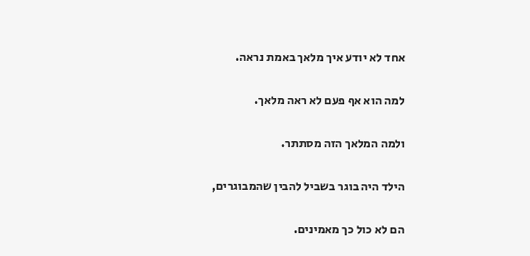אחד לא יודע איך מלאך באמת נראה.

למה הוא אף פעם לא ראה מלאך.

ולמה המלאך הזה מסתתר.

הילד היה בוגר בשביל להבין שהמבוגרים,

הם לא כול כך מאמינים.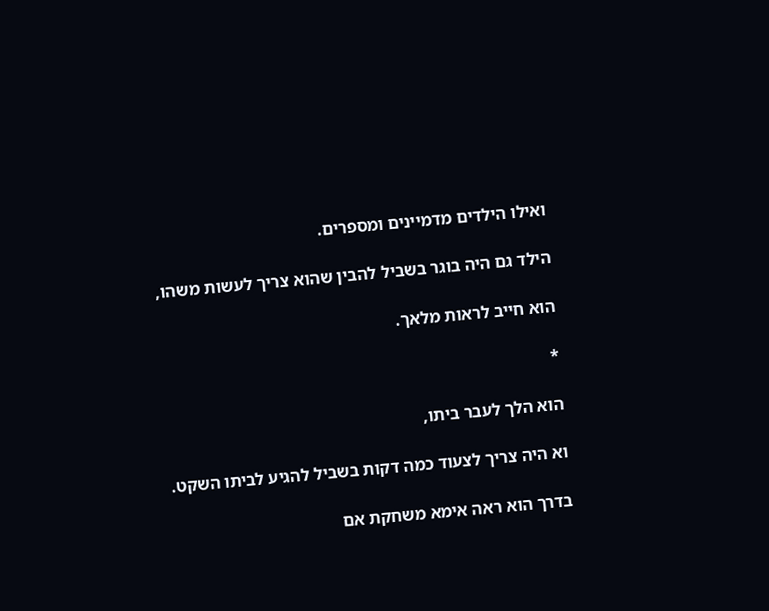ואילו הילדים מדמיינים ומספרים.

הילד גם היה בוגר בשביל להבין שהוא צריך לעשות משהו,

הוא חייב לראות מלאך.

*

הוא הלך לעבר ביתו,

וא היה צריך לצעוד כמה דקות בשביל להגיע לביתו השקט.

בדרך הוא ראה אימא משחקת אם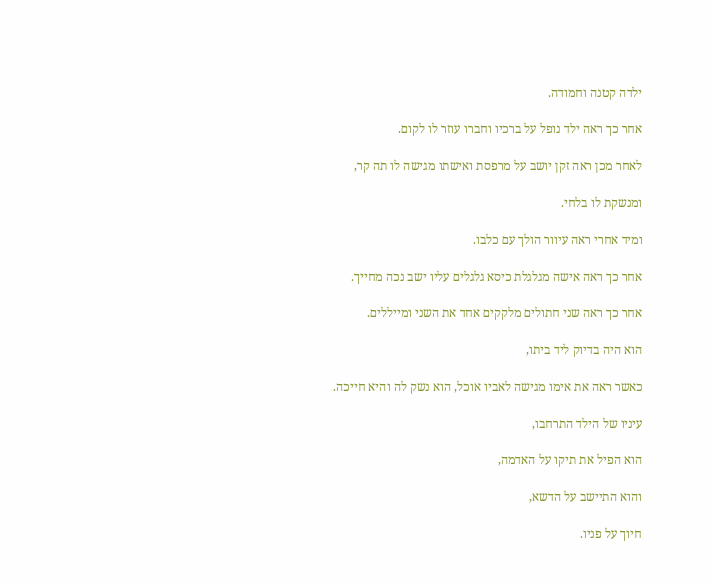ילדה קטנה וחמודה.

אחר כך ראה ילד נופל על ברכיו וחברו עוזר לו לקום.

לאחר מכן ראה זקן יושב על מרפסת ואישתו מגישה לו תה קר,

ומנשקת לו בלחי.

ומיד אחרי ראה עיוור הולך עם כלבו.

אחר כך ראה אישה מגלגלת כיסא גלגלים עליו ישב נכה מחייך.

אחר כך ראה שני חתולים מלקקים אחד את השני ומייללים.

הוא היה בדיוק ליד ביתו,

כאשר ראה את אימו מגישה לאביו אוכל, הוא נשק לה והיא חייכה.

עיניו של הילד התרחבו,

הוא הפיל את תיקו על האדמה,

והוא התיישב על הדשא,

חיוך על פניו.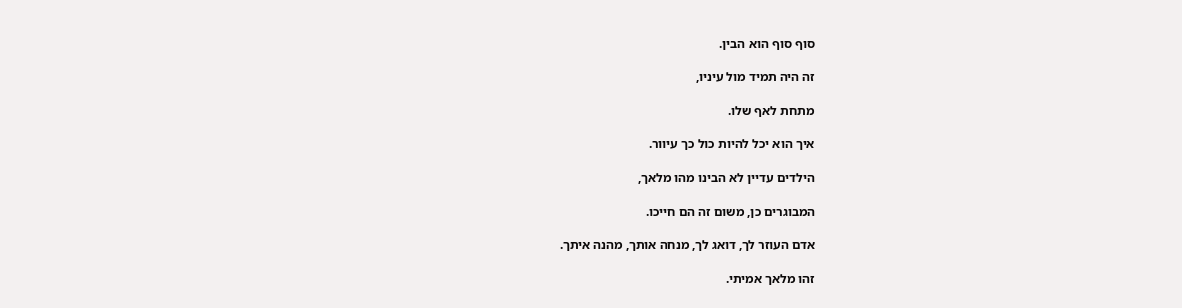סוף סוף הוא הבין.

זה היה תמיד מול עיניו,

מתחת לאף שלו.

איך הוא יכל להיות כול כך עיוור.

הילדים עדיין לא הבינו מהו מלאך,

המבוגרים כן, משום זה הם חייכו.

אדם העוזר לך, דואג לך, מנחה אותך, מהנה איתך.

זהו מלאך אמיתי.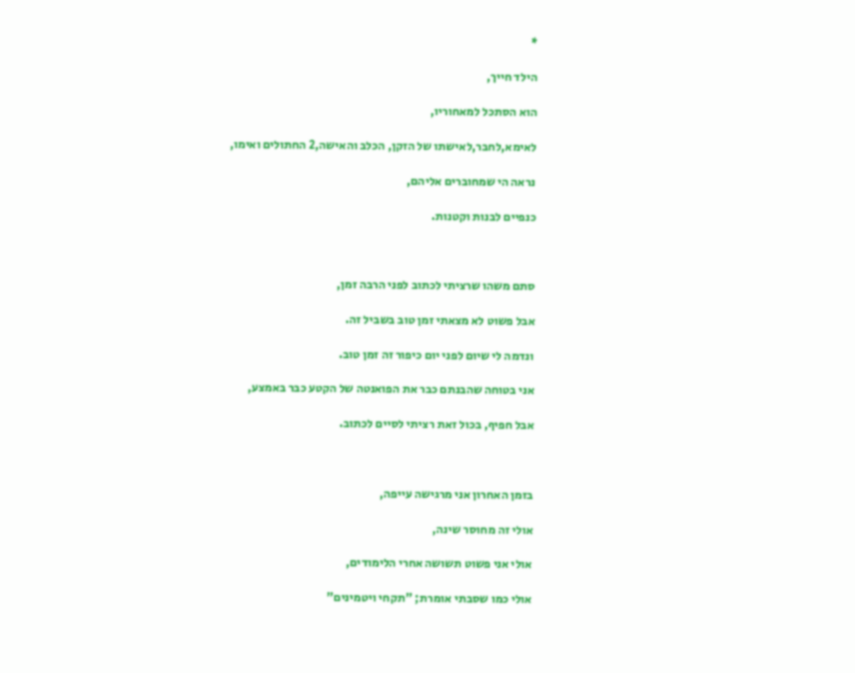*

הילד חייך,

הוא הסתכל למאחוריו,

לאימא,לחבר,לאישתו של הזקן, הכלב והאישה,2 החתולים ואימו,

נראה הי שמחוברים אליהם,

כנפיים לבנות וקטנות.



סתם משהו שרציתי לכתוב לפני הרבה זמן,

אבל פשוט לא מצאתי זמן טוב בשביל זה.

ונדמה לי שיום לפני יום כיפור זה זמן טוב.

אני בטוחה שהבנתם כבר את הפואנטה של הקטע כבר באמצע,

אבל חפיף, בכול זאת רציתי לסיים לכתוב.



בזמן האחרון אני מרגישה עייפה,

אולי זה מחוסר שינה,

אולי אני פשוט תשושה אחרי הלימודים,

אולי כמו שסבתי אומרת; "תקחי ויטמינים"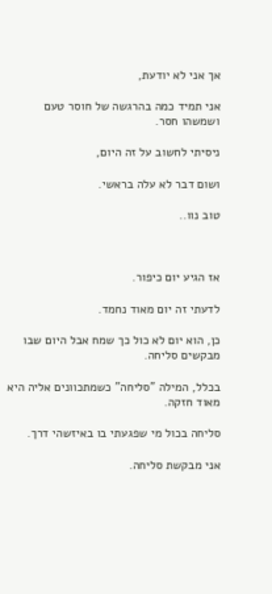אך אני לא יודעת,

אני תמיד כמה בהרגשה של חוסר טעם ושמשהו חסר.

ניסיתי לחשוב על זה היום,

ושום דבר לא עלה בראשי.

טוב נוו..



אז הגיע יום כיפור.

לדעתי זה יום מאוד נחמד.

כן, הוא יום לא כול כך שמח אבל היום שבו מבקשים סליחה.

בכלל, המילה "סליחה" כשמתכוונים אליה היא מאוד חזקה.

סליחה בכול מי שפגעתי בו באיזשהי דרך.

אני מבקשת סליחה.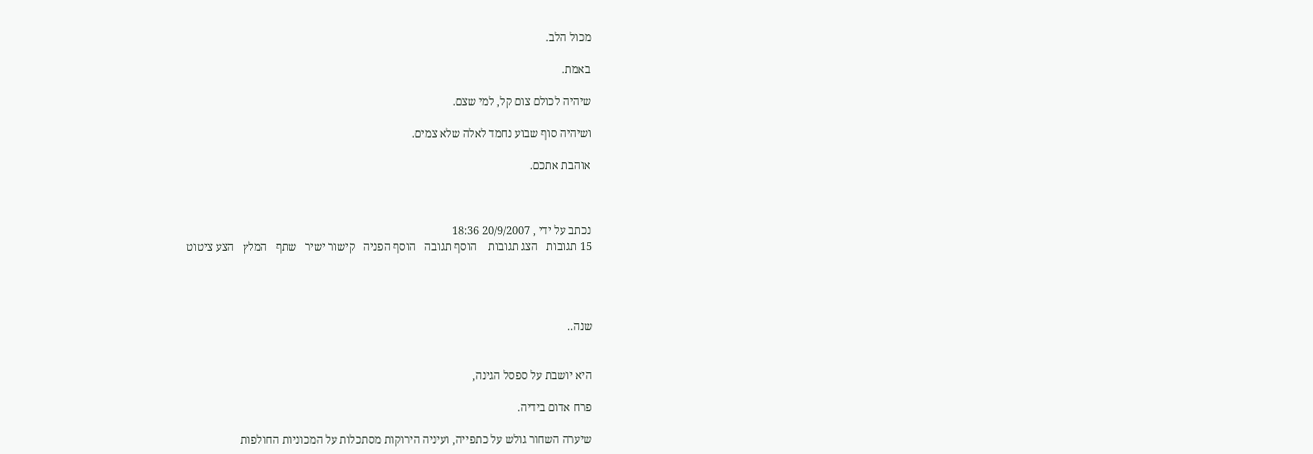מכול הלב.

באמת.

שיהיה לכולם צום קל, למי שצם.

ושיהיה סוף שבוע נחמד לאלה שלא צמים.

אוהבת אתכם.



נכתב על ידי , 20/9/2007 18:36
15 תגובות   הצג תגובות    הוסף תגובה   הוסף הפניה   קישור ישיר   שתף   המלץ   הצע ציטוט




שנה..


היא יושבת על ספסל הגינה,

פרח אדום בידיה.

שיערה השחור גולש על כתפייה, ועיניה הירוקות מסתכלות על המכוניות החולפות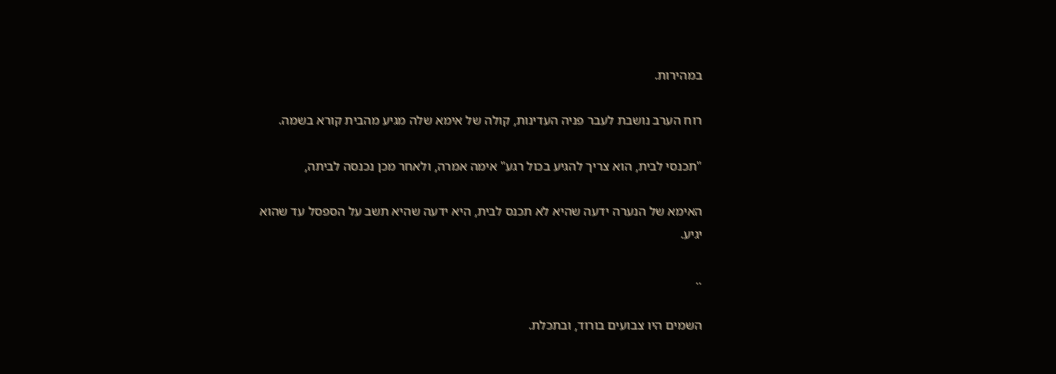במהירות.

רוח הערב נושבת לעבר פניה העדינות, קולה של אימא שלה מגיע מהבית קורא בשמה.

"תכנסי לבית, הוא צריך להגיע בכול רגע" אימה אמרה, ולאחר מכן נכנסה לביתה,

האימא של הנערה ידעה שהיא לא תכנס לבית, היא ידעה שהיא תשב על הספסל עד שהוא יגיע.

..

השמים היו צבועים בורוד, ובתכלת.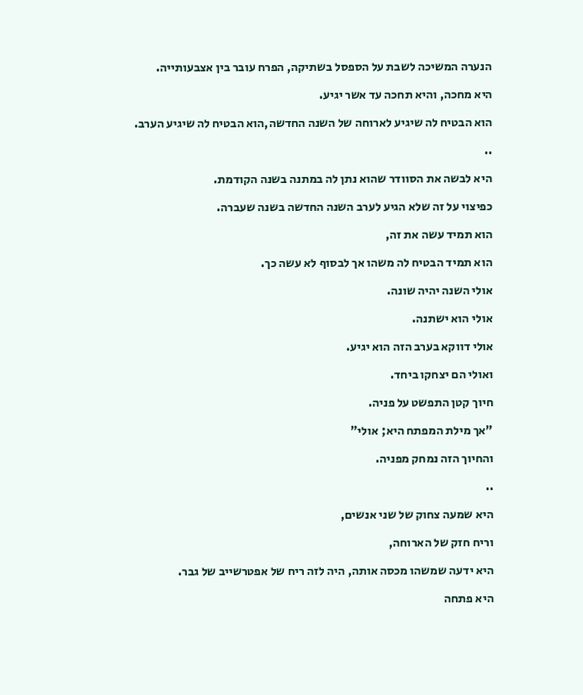הנערה המשיכה לשבת על הספסל בשתיקה, הפרח עובר בין אצבעותייה.

היא מחכה, והיא תחכה עד אשר יגיע.

הוא הבטיח לה שיגיע לארוחה של השנה החדשה,הוא הבטיח לה שיגיע הערב.

..

היא לבשה את הסוודר שהוא נתן לה במתנה בשנה הקודמת.

כפיצוי על זה שלא הגיע לערב השנה החדשה בשנה שעברה.

הוא תמיד עשה את זה,

הוא תמיד הבטיח לה משהו אך לבסוף לא עשה כך.

אולי השנה יהיה שונה.

אולי הוא ישתנה.

אולי דווקא בערב הזה הוא יגיע.

ואולי הם יצחקו ביחד.

חיוך קטן התפשט על פניה.

"אך מילת המפתח היא; אולי"

והחיוך הזה נמחק מפניה.

..

היא שמעה צחוק של שני אנשים,

וריח חזק של הארוחה,

היא ידעה שמשהו מכסה אותה, היה לזה ריח של אפטרשייב של גבר.

היא פתחה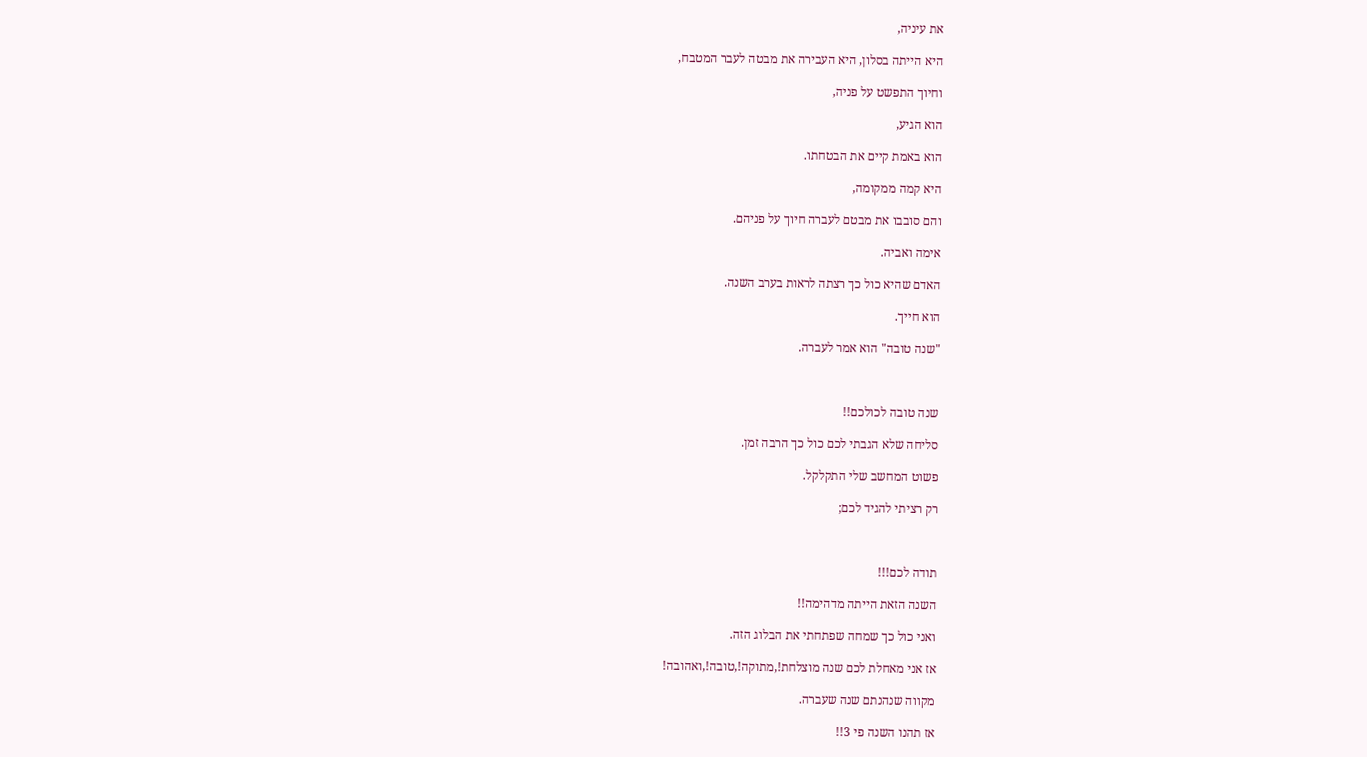את עיניה,

היא הייתה בסלון, היא העבירה את מבטה לעבר המטבח,

וחיוך התפשט על פניה,

הוא הגיע,

הוא באמת קיים את הבטחתו.

היא קמה ממקומה,

והם סובבו את מבטם לעברה חיוך על פניהם.

אימה ואביה.

האדם שהיא כול כך רצתה לראות בערב השנה.

הוא חייך.

"שנה טובה" הוא אמר לעברה.



שנה טובה לכולכם!!

סליחה שלא הגבתי לכם כול כך הרבה זמן.

פשוט המחשב שלי התקלקל.

רק רציתי להגיד לכם;



תודה לכם!!!

השנה הזאת הייתה מדהימה!!

ואני כול כך שמחה שפתחתי את הבלוג הזה.

אז אני מאחלת לכם שנה מוצלחת!,מתוקה!,טובה!,ואהובה!

מקווה שנהנתם שנה שעברה.

אז תהנו השנה פי 3!!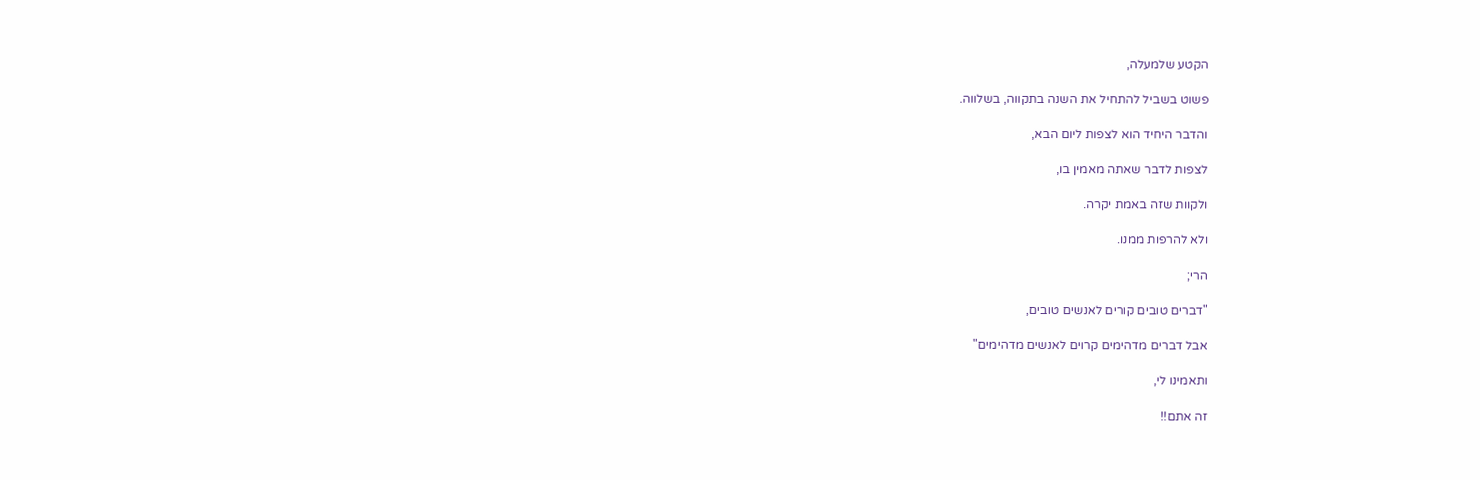הקטע שלמעלה,

פשוט בשביל להתחיל את השנה בתקווה, בשלווה.

והדבר היחיד הוא לצפות ליום הבא,

לצפות לדבר שאתה מאמין בו,

ולקוות שזה באמת יקרה.

ולא להרפות ממנו.

הרי;

"דברים טובים קורים לאנשים טובים,

אבל דברים מדהימים קרוים לאנשים מדהימים"

ותאמינו לי,

זה אתם!!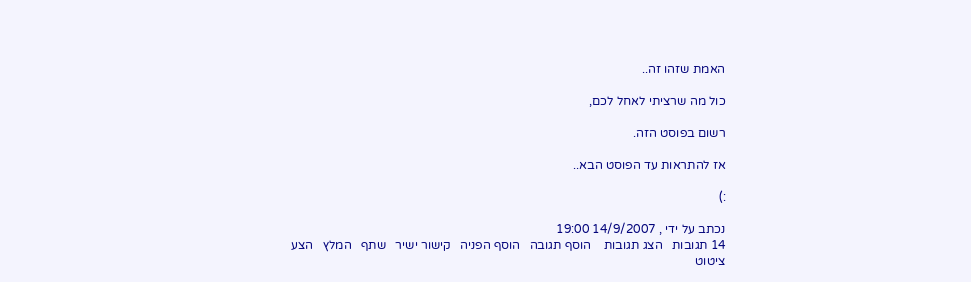האמת שזהו זה..

כול מה שרציתי לאחל לכם,

רשום בפוסט הזה.

אז להתראות עד הפוסט הבא..

:)

נכתב על ידי , 14/9/2007 19:00
14 תגובות   הצג תגובות    הוסף תגובה   הוסף הפניה   קישור ישיר   שתף   המלץ   הצע ציטוט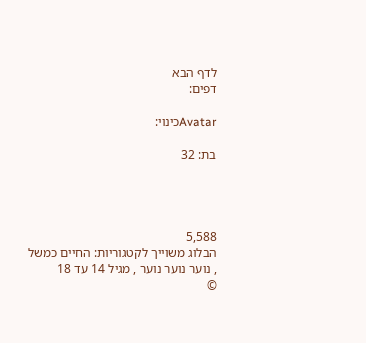לדף הבא
דפים:

Avatarכינוי:

בת: 32




5,588
הבלוג משוייך לקטגוריות: החיים כמשל , נוער נוער נוער , מגיל 14 עד 18
©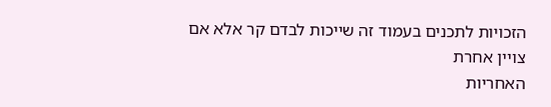הזכויות לתכנים בעמוד זה שייכות לבדם קר אלא אם צויין אחרת
האחריות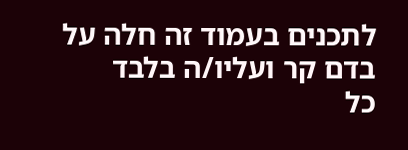לתכנים בעמוד זה חלה על בדם קר ועליו/ה בלבד
כל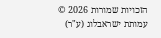הזכויות שמורות 2026 © עמותת ישראבלוג (ע"ר)